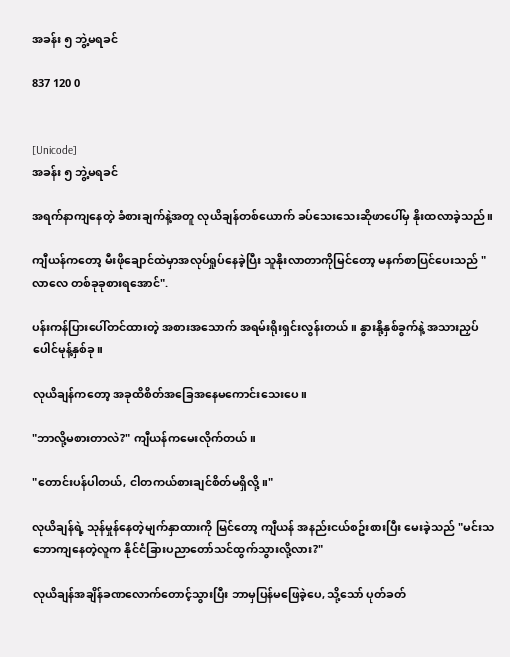အခန်း ၅ ဘွဲ့မရခင်

837 120 0


[Unicode]
အခန်း ၅ ဘွဲ့မရခင်

အရက်နာကျနေတဲ့ ခံစားချက်နဲ့အတူ လုယိချန်တစ်ယောက် ခပ်သေးသေးဆိုဖာပေါ်မှ နိုးထလာခဲ့သည်။

ကျီယန်ကတော့ မီးဖိုချောင်ထဲမှာအလုပ်ရှုပ်နေခဲ့ပြီး သူနိုးလာတာကိုမြင်တော့ မနက်စာပြင်ပေးသည် "လာလေ တစ်ခုခုစားရအောင်".

ပန်းကန်ပြားပေါ်တင်ထားတဲ့ အစားအသောက် အရမ်းရိုးရှင်းလွန်းတယ်။ နွားနို့နှစ်ခွက်နဲ့ အသားညှပ်ပေါင်မုန့်နှစ်ခု။

လုယိချန်ကတော့ အခုထိစိတ်အခြေအနေမကောင်းသေးပေ။

"ဘာလို့မစားတာလဲ?" ကျီယန်ကမေးလိုက်တယ်။

"တောင်းပန်ပါတယ်, ငါတကယ်စားချင်စိတ်မရှိလို့။"

လုယိချန်ရဲ့ သုန်မှုန်နေတဲ့မျက်နှာထားကို မြင်တော့ ကျီယန် အနည်းငယ်စဥ်းစားပြီး မေးခဲ့သည် "မင်းသဘောကျနေတဲ့လူက နိုင်ငံခြားပညာတော်သင်ထွက်သွားလို့လား?"

လုယိချန်အချိန်ခဏလောက်တောင့်သွားပြီး ဘာမှပြန်မဖြေခဲ့ပေ, သို့သော် ပုတ်ခတ်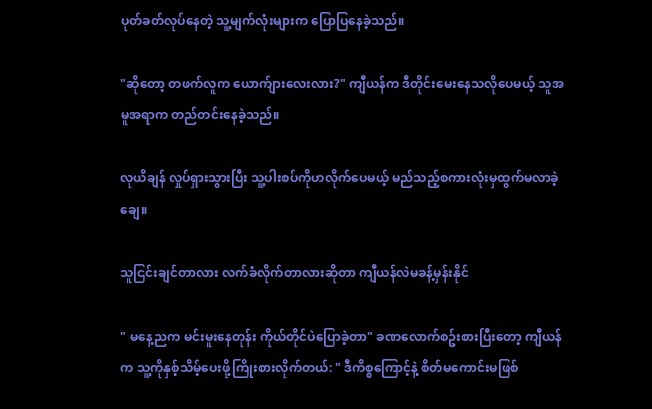ပုတ်ခတ်လုပ်နေတဲ့ သူ့မျက်လုံးများက ပြောပြနေခဲ့သည်။

"ဆိုတော့ တဖက်လူက ယောက်ျားလေးလား?" ကျီယန်က ဒီတိုင်းမေးနေသလိုပေမယ့် သူအမူအရာက တည်တင်းနေခဲ့သည်။

လုယိချန် လှုပ်ရှားသွားပြီး သူ့ပါးစပ်ကိုဟလိုက်ပေမယ့် မည်သည့်စကားလုံးမှထွက်မလာခဲ့ချေ။

သူငြင်းချင်တာလား လက်ခံလိုက်တာလားဆိုတာ ကျီယန်လဲမခန့်မှန်းနိုင်

" မနေ့ညက မင်းမူးနေတုန်း ကိုယ်တိုင်ပဲပြောခဲ့တာ" ခဏလောက်စဥ်းစားပြီးတော့ ကျီယန်က သူ့ကိုနှစ့်သိမ့်ပေးဖို့ကြိုးစားလိုက်တယ်: " ဒီကိစ္စကြောင့်နဲ့ စိတ်မကောင်းမဖြစ်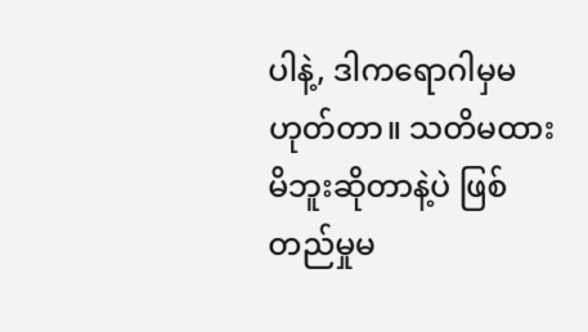ပါနဲ့, ဒါကရောဂါမှမဟုတ်တာ။ သတိမထားမိဘူးဆိုတာနဲ့ပဲ ဖြစ်တည်မှုမ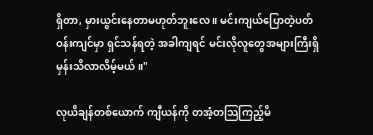ရှိတာ, မှားယွင်းနေတာမဟုတ်ဘူးလေ ။ မင်းကျယ်ပြောတဲ့ပတ်ဝန်းကျင်မှာ ရှင်သန်ရတဲ့ အခါကျရင် မင်းလိုလူတွေအများကြီးရှိမှန်းသိလာလိမ့်မယ်။"

လုယိချန်တစ်ယောက် ကျီယန်ကို တအံ့တသြကြည့်မိ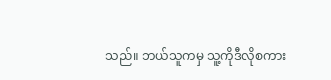သည်။ ဘယ်သူကမှ သူ့ကိုဒီလိုစကား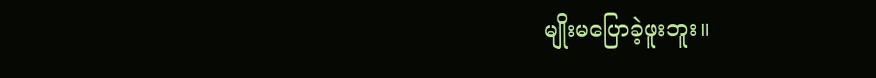မျိုးမပြောခဲ့ဖူးဘူး။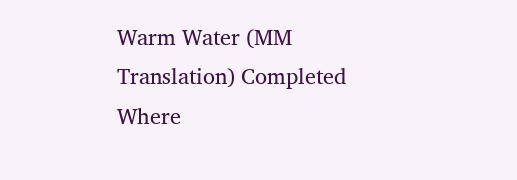Warm Water (MM Translation) Completed Where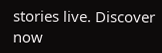stories live. Discover now